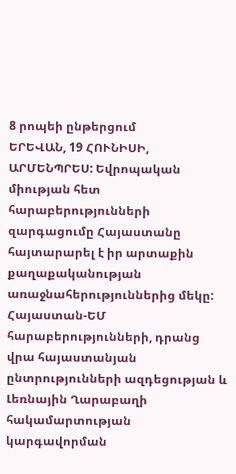8 րոպեի ընթերցում
ԵՐԵՎԱՆ, 19 ՀՈՒՆԻՍԻ, ԱՐՄԵՆՊՐԵՍ: Եվրոպական միության հետ հարաբերությունների զարգացումը Հայաստանը հայտարարել է իր արտաքին քաղաքականության առաջնահերություններից մեկը: Հայաստան-ԵՄ հարաբերությունների, դրանց վրա հայաստանյան ընտրությունների ազդեցության և Լեռնային Ղարաբաղի հակամարտության կարգավորման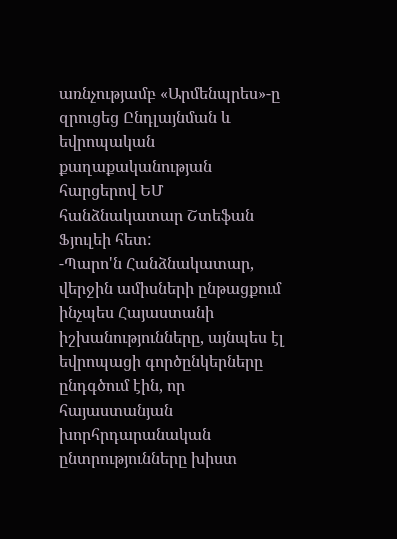առնչությամբ «Արմենպրես»-ը զրուցեց Ընդլայնման և եվրոպական քաղաքականության հարցերով ԵՄ հանձնակատար Շտեֆան Ֆյուլեի հետ:
-Պարո'ն Հանձնակատար, վերջին ամիսների ընթացքում ինչպես Հայաստանի իշխանությունները, այնպես էլ եվրոպացի գործընկերները ընդգծում էին, որ հայաստանյան խորհրդարանական ընտրությունները խիստ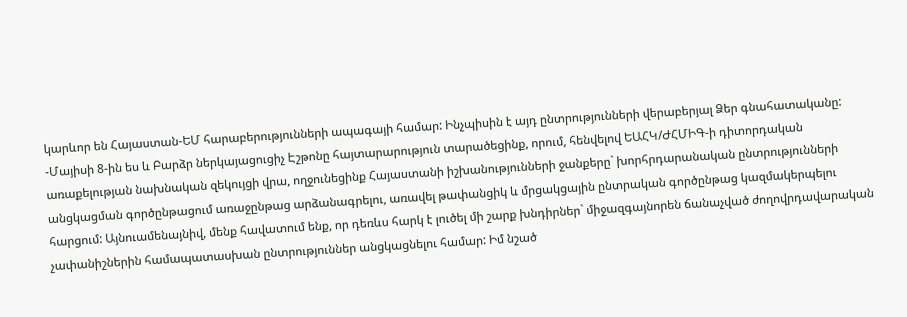կարևոր են Հայաստան-ԵՄ հարաբերությունների ապագայի համար: Ինչպիսին է այդ ընտրությունների վերաբերյալ Ձեր գնահատականը:
-Մայիսի 8-ին ես և Բարձր ներկայացուցիչ Էշթոնը հայտարարություն տարածեցինք, որում, հենվելով ԵԱՀԿ/ԺՀՄԻԳ-ի դիտորդական առաքելության նախնական զեկույցի վրա, ողջունեցինք Հայաստանի իշխանությունների ջանքերը` խորհրդարանական ընտրությունների անցկացման գործընթացում առաջընթաց արձանագրելու, առավել թափանցիկ և մրցակցային ընտրական գործընթաց կազմակերպելու հարցում: Այնուամենայնիվ, մենք հավատում ենք, որ դեռևս հարկ է լուծել մի շարք խնդիրներ` միջազգայնորեն ճանաչված ժողովրդավարական չափանիշներին համապատասխան ընտրություններ անցկացնելու համար: Իմ նշած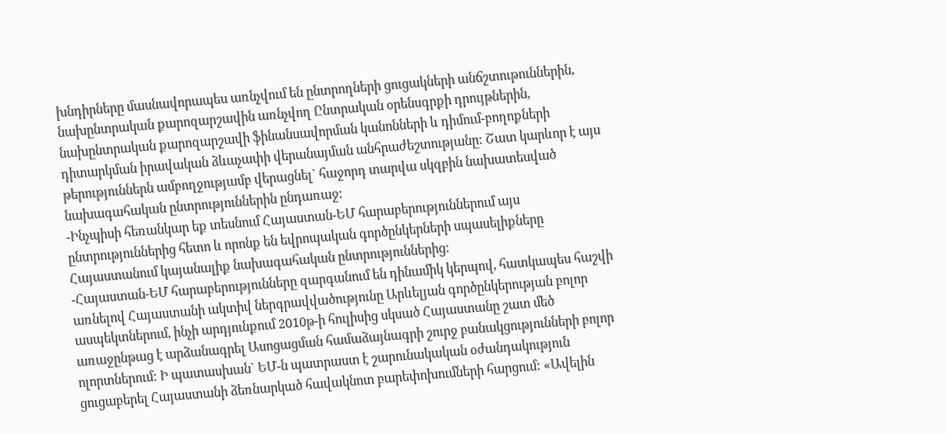խնդիրները մասնավորապես առնչվում են ընտրողների ցուցակների անճշտութուններին, նախընտրական քարոզարշավին առնչվող Ընտրական օրենսգրքի դրույթներին, նախընտրական քարոզարշավի ֆինանսավորման կանոնների և դիմում-բողոքների դիտարկման իրավական ձևաչափի վերանայման անհրաժեշտությանը: Շատ կարևոր է այս թերություններն ամբողջությամբ վերացնել` հաջորդ տարվա սկզբին նախատեսված նախագահական ընտրություններին ընդառաջ:
-Ինչպիսի հեռանկար եք տեսնում Հայաստան-ԵՄ հարաբերություններում այս ընտրություններից հետո և որոնք են եվրոպական գործընկերների սպասելիքները Հայաստանում կայանալիք նախագահական ընտրություններից:
-Հայաստան-ԵՄ հարաբերությունները զարգանում են դինամիկ կերպով, հատկապես հաշվի առնելով Հայաստանի ակտիվ ներգրավվածությունը Արևելյան գործընկերության բոլոր ասպեկտներում, ինչի արդյունքում 2010թ-ի հուլիսից սկսած Հայաստանը շատ մեծ առաջընթաց է արձանագրել Ասոցացման համաձայնագրի շուրջ բանակցությունների բոլոր ոլորտներում: Ի պատասխան` ԵՄ-ն պատրաստ է շարունակական օժանդակություն ցուցաբերել Հայաստանի ձեռնարկած հավակնոտ բարեփոխումների հարցում: «Ավելին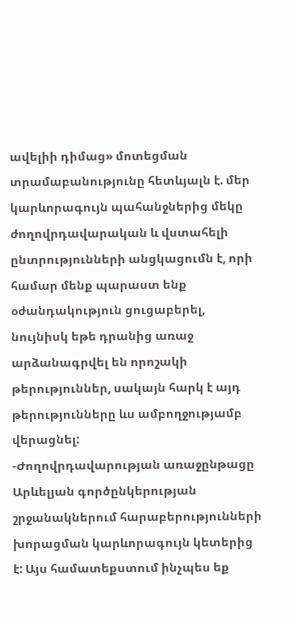ավելիի դիմաց» մոտեցման տրամաբանությունը հետևյալն է. մեր կարևորագույն պահանջներից մեկը ժողովրդավարական և վստահելի ընտրությունների անցկացումն է, որի համար մենք պարաստ ենք օժանդակություն ցուցաբերել, նույնիսկ եթե դրանից առաջ արձանագրվել են որոշակի թերություններ, սակայն հարկ է այդ թերությունները ևս ամբողջությամբ վերացնել:
-Ժողովրդավարության առաջընթացը Արևելյան գործընկերության շրջանակներում հարաբերությունների խորացման կարևորագույն կետերից է: Այս համատեքստում ինչպես եք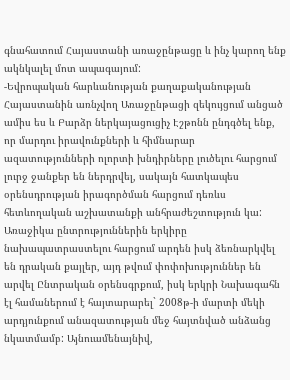գնահատում Հայաստանի առաջընթացը և ինչ կարող ենք ակնկալել մոտ ապագայում:
-Եվրոպական հարևանության քաղաքականության Հայաստանին առնչվող Առաջընթացի զեկույցում անցած ամիս ես և Բարձր ներկայացուցիչ Էշթոնն ընդգծել ենք, որ մարդու իրավունքների և հիմնարար ազատությունների ոլորտի խնդիրները լուծելու հարցում լուրջ ջանքեր են ներդրվել, սակայն հատկապես օրենսդրության իրագործման հարցում դեռևս հետևողական աշխատանքի անհրաժեշտություն կա: Առաջիկա ընտրություններին երկիրը նախապատրաստելու հարցում արդեն իսկ ձեռնարկվել են դրական քայլեր, այդ թվում փոփոխություններ են արվել Ընտրական օրենսգրքում, իսկ երկրի Նախագահն էլ համաներում է հայտարարել` 2008թ-ի մարտի մեկի արդյունքում անազատության մեջ հայտնված անձանց նկատմամբ: Այնուամենայնիվ,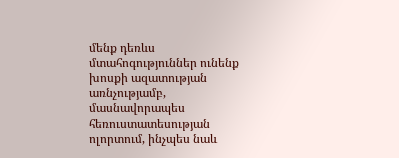մենք դեռևս մտահոգություններ ունենք խոսքի ազատության առնչությամբ, մասնավորապես հեռուստատեսության ոլորտում, ինչպես նաև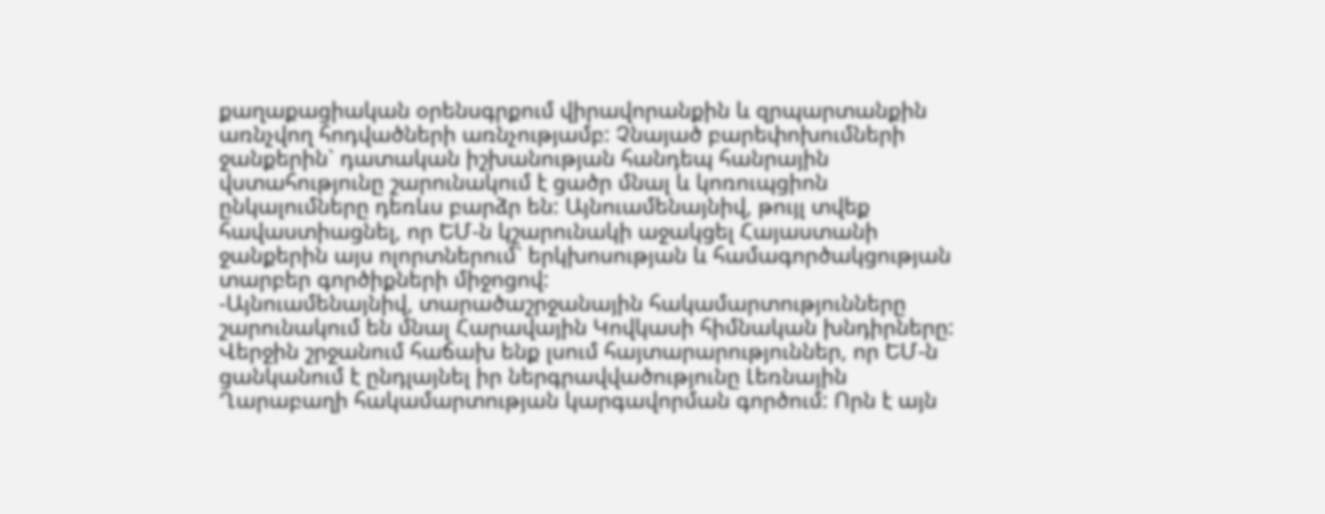քաղաքացիական օրենսգրքում վիրավորանքին և զրպարտանքին առնչվող հոդվածների առնչությամբ: Չնայած բարեփոխումների ջանքերին` դատական իշխանության հանդեպ հանրային վստահությունը շարունակում է ցածր մնալ և կոռուպցիոն ընկալումները դեռևս բարձր են: Այնուամենայնիվ, թույլ տվեք հավաստիացնել, որ ԵՄ-ն կշարունակի աջակցել Հայաստանի ջանքերին այս ոլորտներում` երկխոսության և համագործակցության տարբեր գործիքների միջոցով:
-Այնուամենայնիվ, տարածաշրջանային հակամարտությունները շարունակում են մնալ Հարավային Կովկասի հիմնական խնդիրները: Վերջին շրջանում հաճախ ենք լսում հայտարարություններ, որ ԵՄ-ն ցանկանում է ընդլայնել իր ներգրավվածությունը Լեռնային Ղարաբաղի հակամարտության կարգավորման գործում: Որն է այն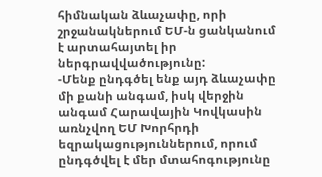հիմնական ձևաչափը, որի շրջանակներում ԵՄ-ն ցանկանում է արտահայտել իր ներգրավվածությունը:
-Մենք ընդգծել ենք այդ ձևաչափը մի քանի անգամ, իսկ վերջին անգամ Հարավային Կովկասին առնչվող ԵՄ Խորհրդի եզրակացություններում, որում ընդգծվել է մեր մտահոգությունը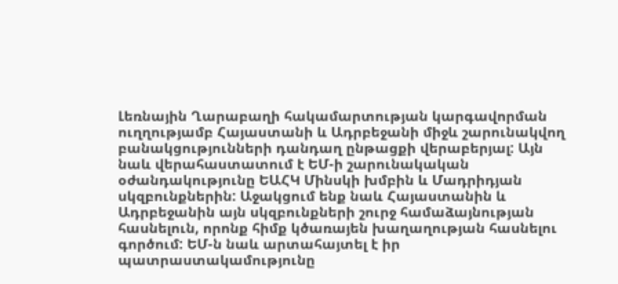Լեռնային Ղարաբաղի հակամարտության կարգավորման ուղղությամբ Հայաստանի և Ադրբեջանի միջև շարունակվող բանակցությունների դանդաղ ընթացքի վերաբերյալ: Այն նաև վերահաստատում է ԵՄ-ի շարունակական օժանդակությունը ԵԱՀԿ Մինսկի խմբին և Մադրիդյան սկզբունքներին: Աջակցում ենք նաև Հայաստանին և Ադրբեջանին այն սկզբունքների շուրջ համաձայնության հասնելուն, որոնք հիմք կծառայեն խաղաղության հասնելու գործում: ԵՄ-ն նաև արտահայտել է իր պատրաստակամությունը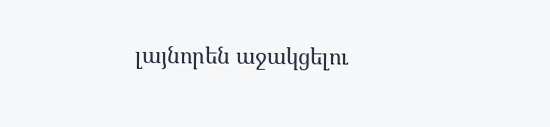լայնորեն աջակցելու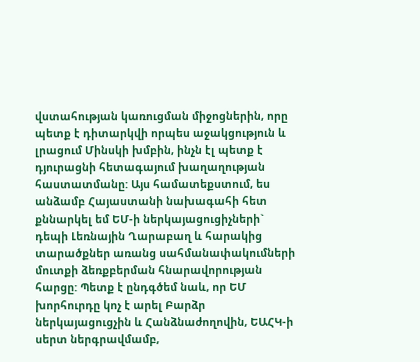վստահության կառուցման միջոցներին, որը պետք է դիտարկվի որպես աջակցություն և լրացում Մինսկի խմբին, ինչն էլ պետք է դյուրացնի հետագայում խաղաղության հաստատմանը: Այս համատեքստում, ես անձամբ Հայաստանի նախագահի հետ քննարկել եմ ԵՄ-ի ներկայացուցիչների` դեպի Լեռնային Ղարաբաղ և հարակից տարածքներ առանց սահմանափակումների մուտքի ձեռքբերման հնարավորության հարցը: Պետք է ընդգծեմ նաև, որ ԵՄ խորհուրդը կոչ է արել Բարձր ներկայացուցչին և Հանձնաժողովին, ԵԱՀԿ-ի սերտ ներգրավմամբ,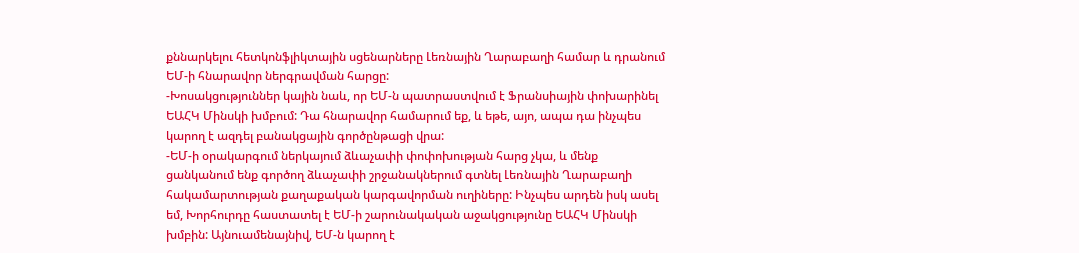քննարկելու հետկոնֆլիկտային սցենարները Լեռնային Ղարաբաղի համար և դրանում ԵՄ-ի հնարավոր ներգրավման հարցը:
-Խոսակցություններ կային նաև, որ ԵՄ-ն պատրաստվում է Ֆրանսիային փոխարինել ԵԱՀԿ Մինսկի խմբում: Դա հնարավոր համարում եք, և եթե, այո, ապա դա ինչպես կարող է ազդել բանակցային գործընթացի վրա:
-ԵՄ-ի օրակարգում ներկայում ձևաչափի փոփոխության հարց չկա, և մենք ցանկանում ենք գործող ձևաչափի շրջանակներում գտնել Լեռնային Ղարաբաղի հակամարտության քաղաքական կարգավորման ուղիները: Ինչպես արդեն իսկ ասել եմ, Խորհուրդը հաստատել է ԵՄ-ի շարունակական աջակցությունը ԵԱՀԿ Մինսկի խմբին: Այնուամենայնիվ, ԵՄ-ն կարող է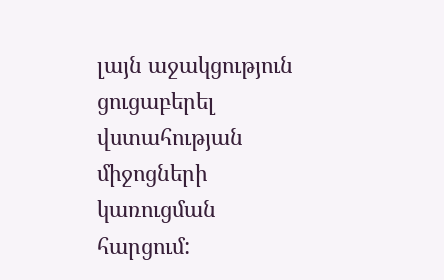լայն աջակցություն ցուցաբերել վստահության միջոցների կառուցման հարցում: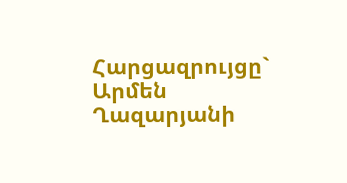Հարցազրույցը` Արմեն Ղազարյանի